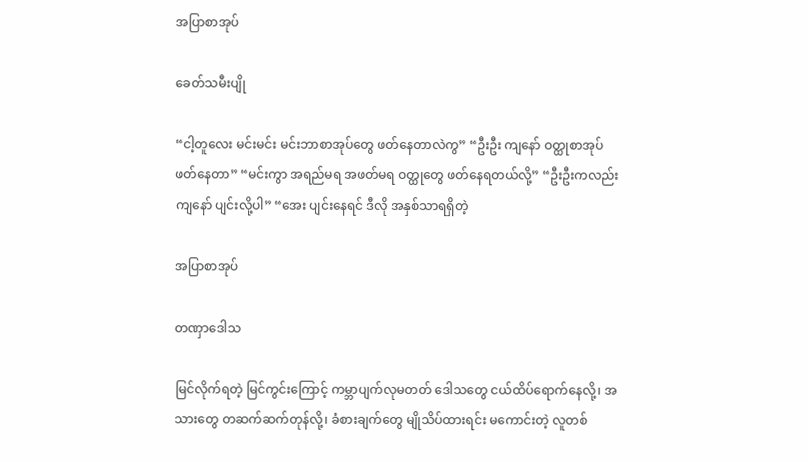အပြာစာအုပ်

ခေတ်သမီးပျို

“ငါ့တူလေး မင်းမင်း မင်းဘာစာအုပ်တွေ ဖတ်နေတာလဲကွ” “ဦးဦး ကျနော် ဝတ္ထုစာအုပ် ဖတ်နေတာ” “မင်းကွာ အရည်မရ အဖတ်မရ ဝတ္ထုတွေ ဖတ်နေရတယ်လို့” “ဦးဦးကလည်း ကျနော် ပျင်းလို့ပါ” “အေး ပျင်းနေရင် ဒီလို အနှစ်သာရရှိတဲ့

အပြာစာအုပ်

တဏှာ‌ဒေါသ

မြင်လိုက်ရတဲ့ မြင်ကွင်းကြောင့် ကမ္ဘာပျက်လုမတတ် ဒေါသတွေ ငယ်ထိပ်ရောက်နေလို့၊ အသားတွေ တဆက်ဆက်တုန်လို့၊ ခံစားချက်တွေ မျိုသိပ်ထားရင်း မကောင်းတဲ့ လူတစ်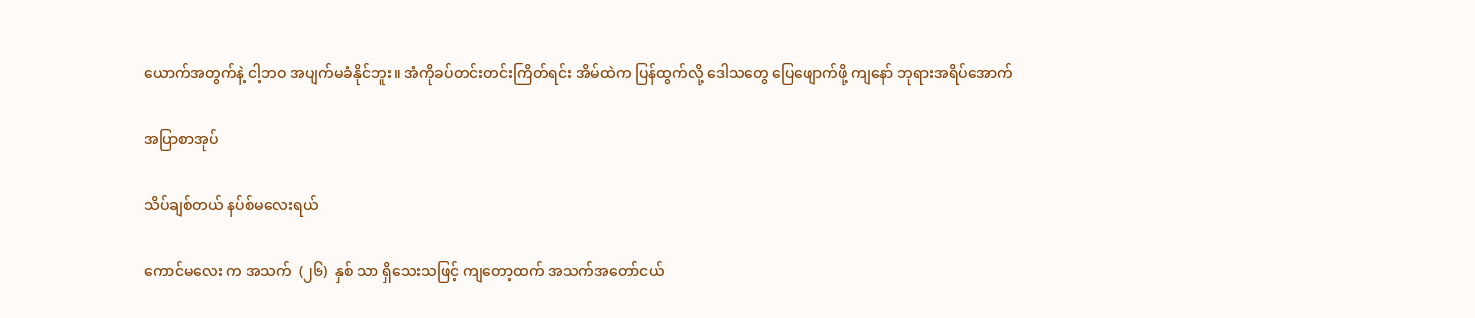ယောက်အတွက်နဲ့ ငါ့ဘဝ အပျက်မခံနိုင်ဘူး။ အံကိုခပ်တင်းတင်းကြိတ်ရင်း အိမ်ထဲက ပြန်ထွက်လို့ ဒေါသတွေ ပြေဖျောက်ဖို့ ကျနော် ဘုရားအရိပ်အောက်

အပြာစာအုပ်

သိပ်ချစ်တယ် နပ်စ်မလေးရယ်

ကောင်မလေး က အသက်  (၂၆)  နှစ် သာ ရှိသေးသဖြင့် ကျတော့ထက် အသက်အတော်ငယ်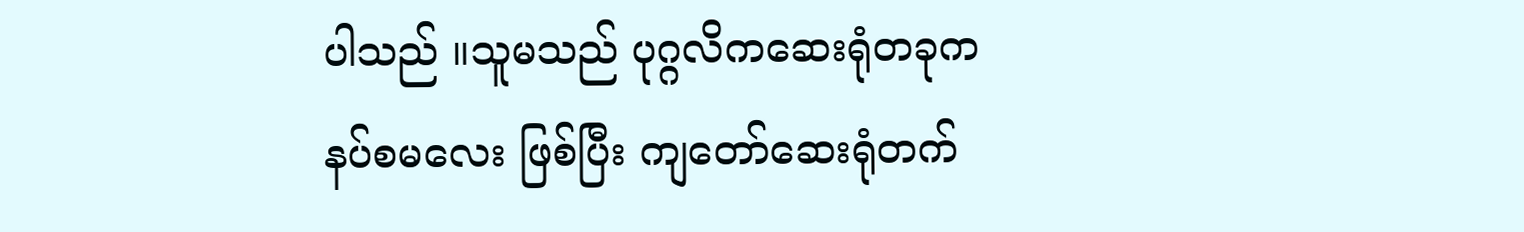ပါသည် ။သူမသည် ပုဂ္ဂလိကဆေးရုံတခုက နပ်စမလေး ဖြစ်ပြီး ကျတော်ဆေးရုံတက်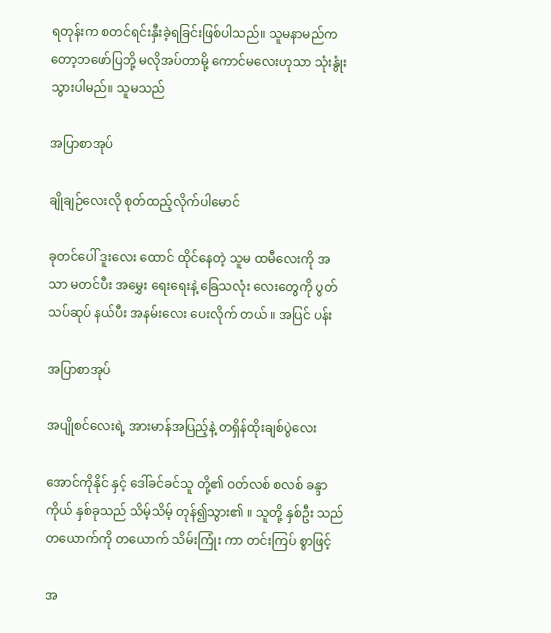ရတုန်းက စတင်ရင်းနှီးခဲ့ရခြင်းဖြစ်ပါသည်။ သူမနာမည်ကတော့ဘဖော်ပြဘို့ မလိုအပ်တာမို့ ကောင်မလေးဟုသာ သုံးနွုံးသွားပါမည်။ သူမသည်

အပြာစာအုပ်

ချိုချဉ်လေးလို စုတ်ထည့်လိုက်ပါမောင်

ခုတင်ပေါ် ဒူးလေး ထောင် ထိုင်နေတဲ့ သူမ ထမီလေးကို အသာ မတင်ပီး အမွှေး ရေးရေးနဲ့ ခြေသလုံး လေးတွေကို ပွတ်သပ်ဆုပ် နယ်ပီး အနမ်းလေး ပေးလိုက် တယ် ။ အပြင် ပန်း

အပြာစာအုပ်

အပျိုစင်လေးရဲ့ အားမာန်အပြည့်နဲ့ တရှိန်ထိုးချစ်ပွဲလေး

အောင်ကိုနိုင် နှင့် ဒေါ်ခင်ခင်သူ တို့၏ ဝတ်လစ် စလစ် ခန္ဒာကိုယ် နှစ်ခုသည် သိမ့်သိမ့် တုန်၍သွား၏ ။ သူတို့ နှစ်ဦး သည် တယောက်ကို တယောက် သိမ်းကြုံး ကာ တင်းကြပ် စွာဖြင့်

အ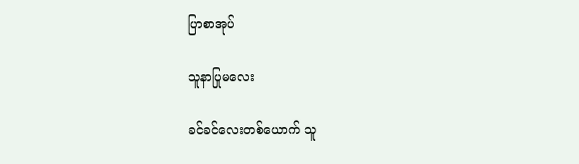ပြာစာအုပ်

သူနာပြုမလေး

ခင်ခင်လေးတစ်ယောက် သူ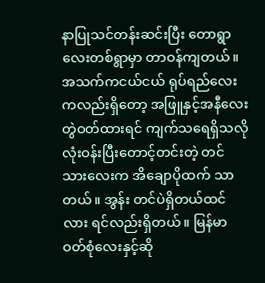နာပြုသင်တန်းဆင်းပြီး တောရွာလေးတစ်ရွာမှာ တာဝန်ကျတယ်။ အသက်ကငယ်ငယ် ရုပ်ရည်လေးကလည်းရှိတော့ အဖြူနှင့်အနီလေး တွဲဝတ်ထားရင် ကျက်သရေရှိသလို လုံးဝန်းပြီးတောင့်တင်းတဲ့ တင်သားလေးက အိချောပိုထက် သာတယ်။ အွန်း တင်ပဲရှိတယ်ထင်လား ရင်လည်းရှိတယ်။ မြန်မာဝတ်စုံလေးနှင့်ဆို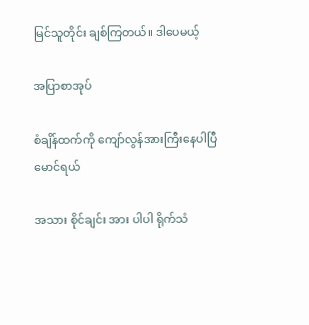မြင်သူတိုင်း ချစ်ကြတယ်။ ဒါပေမယ့်

အပြာစာအုပ်

စံချိန်ထက်ကို ကျော်လွန်အားကြီးနေပါပြီ မောင်ရယ်

အသား စိုင်ချင်း အား ပါပါ ရိုက်သံ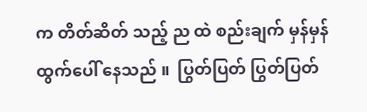က တိတ်ဆိတ် သည့် ည ထဲ စည်းချက် မှန်မှန် ထွက်ပေါ် နေသည် ။  ပြွတ်ပြတ် ပြွတ်ပြတ်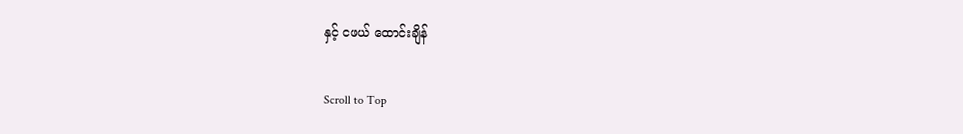နှင့် ငဖယ် ထောင်းချိန်

Scroll to Top